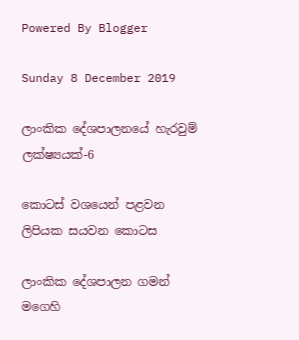Powered By Blogger

Sunday 8 December 2019

ලාංකික දේශපාලනයේ හැරවුම් ලක්ෂ්‍යයක්-6

කොටස් වශයෙන් පළවන ලිපියක සයවන කොටස

ලාංකික දේශපාලන ගමන් මගෙහි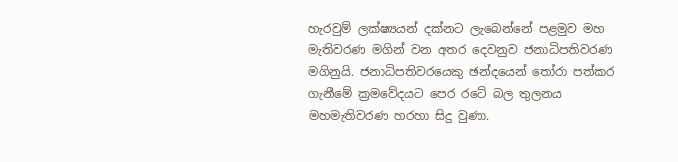හැරවුම් ලක්ෂ්‍යයන් දක්නට ලැබෙන්නේ පළමුව මහ මැතිවරණ මගින් වන අතර දෙවනුව ජනාධිපතිවරණ මගිනුයි. ජනාධිපතිවරයෙකු ඡන්දයෙන් තෝරා පත්කර ගැනීමේ ක්‍රමවේදයට පෙර රටේ බල තුලනය මහමැතිවරණ හරහා සිදු වුණා.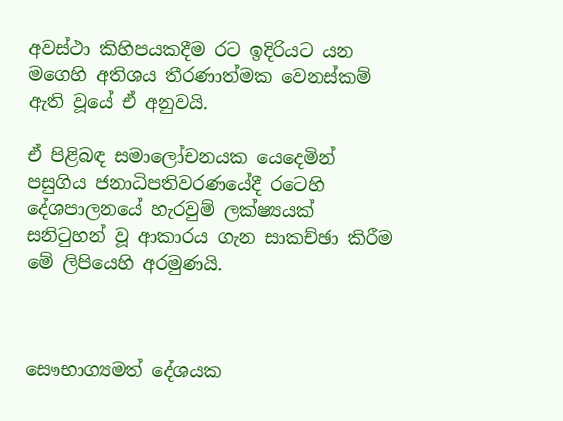අවස්ථා කිහිපයකදීම රට ඉදිරියට යන මගෙහි අතිශය තීරණාත්මක වෙනස්කම් ඇති වූයේ ඒ අනුවයි.

ඒ පිළිබඳ සමාලෝචනයක යෙදෙමින් පසුගිය ජනාධිපතිවරණයේදී රටෙහි දේශපාලනයේ හැරවුම් ලක්ෂ්‍යයක් සනිටුහන් වූ ආකාරය ගැන සාකච්ඡා කිරීම මේ ලිපියෙහි අරමුණයි.



සෞභාග්‍යමත් දේශයක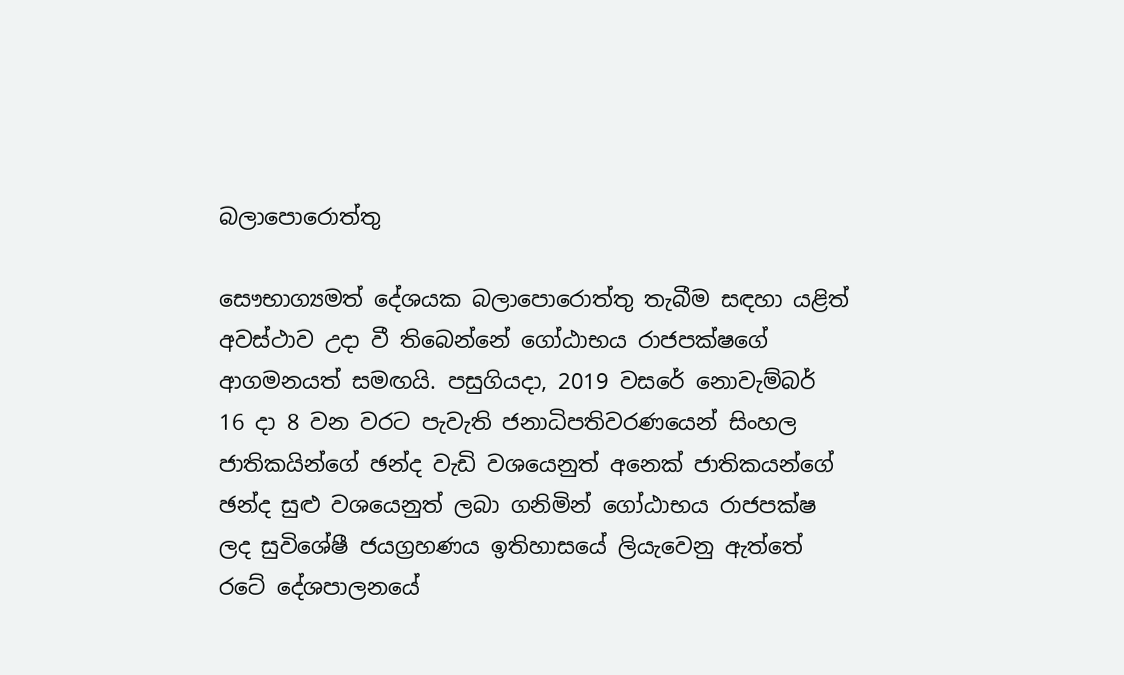බලාපොරොත්තු

සෞභාග්‍යමත් දේශයක බලාපොරොත්තු තැබීම සඳහා යළිත් අවස්ථාව උදා වී තිබෙන්නේ ගෝඨාභය රාජපක්ෂගේ ආගමනයත් සමඟයි. පසුගියදා, 2019 වසරේ නොවැම්බර් 16 දා 8 වන වරට පැවැති ජනාධිපතිවරණයෙන් සිංහල ජාතිකයින්ගේ ඡන්ද වැඩි වශයෙනුත් අනෙක් ජාතිකයන්ගේ ඡන්ද සුළු වශයෙනුත් ලබා ගනිමින් ගෝඨාභය රාජපක්ෂ ලද සුවිශේෂී ජයග්‍රහණය ඉතිහාසයේ ලියැවෙනු ඇත්තේ රටේ දේශපාලනයේ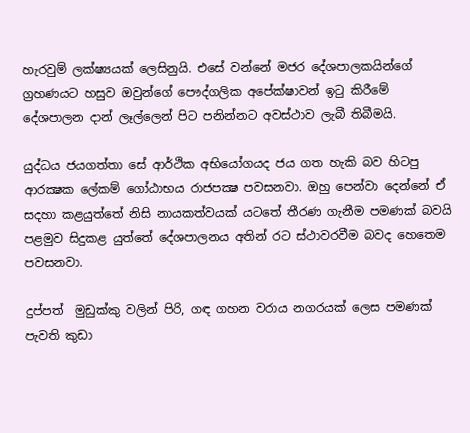හැරවුම් ලක්ෂ්‍යයක් ලෙසිනුයි. එසේ වන්නේ මජර දේශපාලකයින්ගේ ග්‍රහණයට හසුව ඔවුන්ගේ පෞද්ගලික අපේක්ෂාවන් ඉටු කිරීමේ දේශපාලන දාන් ලෑල්ලෙන් පිට පනින්නට අවස්ථාව ලැබී තිබීමයි.

යුද්ධය ජයගත්තා සේ ආර්ථික අභියෝගයද ජය ගත හැකි බව හිටපු ආරක්‍ෂක ලේකම් ගෝඨාභය රාජපක්‍ෂ පවසනවා. ඔහු පෙන්වා දෙන්නේ ඒ සදහා කළයුත්තේ නිසි නායකත්වයක් යටතේ තීරණ ගැනීම පමණක් බවයි පළමුව සිදුකළ යුත්තේ දේශපාලනය අතින් රට ස්ථාවරවීම බවද හෙතෙම පවසනවා.

දුප්පත්  මුඩුක්කු වලින් පිරි, ගඳ ගහන වරාය නගරයක් ලෙස පමණක් පැවති කුඩා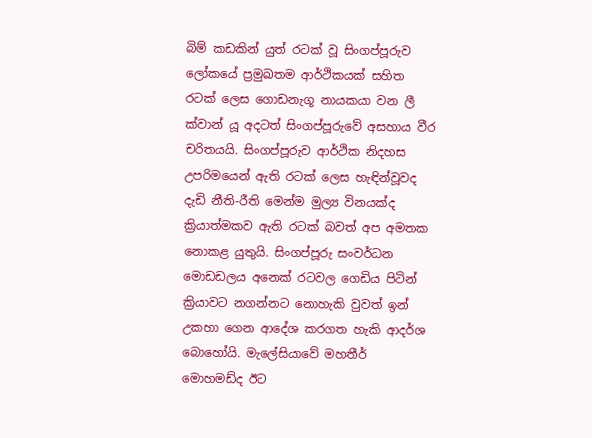බිම් කඩකින් යුත් රටක් වූ සිංගප්පූරුව ලෝකයේ ප්‍රමුඛතම ආර්ථිකයක් සහිත රටක් ලෙස ගොඩනැගූ නායකයා වන ලී ක්වාන් යූ අදටත් සිංගප්පූරුවේ අසහාය වීර චරිතයයි. සිංගප්පූරුව ආර්ථික නිදහස උපරිමයෙන් ඇති රටක් ලෙස හැඳින්වූවද දැඩි නීති-රීති මෙන්ම මුල්‍ය විනයක්ද ක්‍රියාත්මකව ඇති රටක් බවත් අප අමතක නොකළ යුතුයි. සිංගප්පූරු සංවර්ධන මොඩඩලය අනෙක් රටවල ගෙඩිය පිටින් ක්‍රියාවට නගන්නට නොහැකි වුවත් ඉන් උකහා ගෙන ආදේශ කරගත හැකි ආදර්ශ බොහෝයි. මැලේසියාවේ මහතීර් මොහමඩ්ද ඊට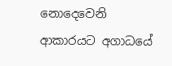නොදෙවෙනි ආකාරයට අගාධයේ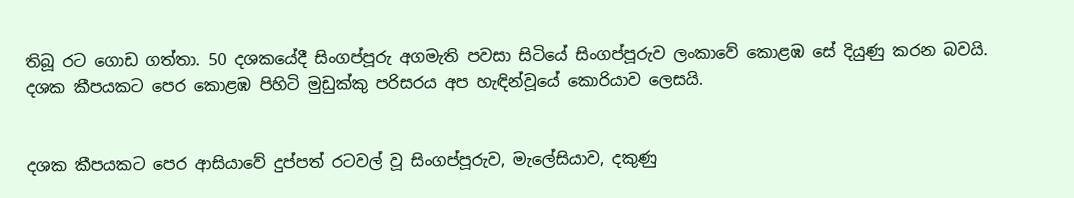තිබූ රට ගොඩ ගත්තා. 50 දශකයේදී සිංගප්පූරු අගමැති පවසා සිටියේ සිංගප්පූරුව ලංකාවේ කොළඹ සේ දියුණු කරන බවයි. දශක කීපයකට පෙර කොළඹ පිහිටි මුඩුක්කු පරිසරය අප හැඳින්වූයේ කොරියාව ලෙසයි.


දශක කීපයකට පෙර ආසියාවේ දුප්පත් රටවල් වූ සිංගප්පූරුව, මැලේසියාව, දකුණු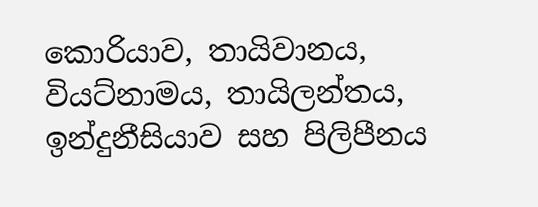කොරියාව, තායිවානය, වියට්නාමය, තායිලන්තය, ඉන්දුනීසියාව සහ පිලිපීනය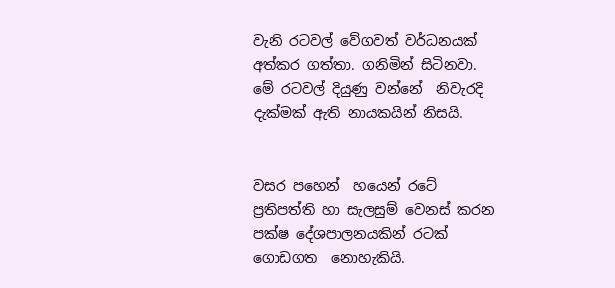වැනි රටවල් වේගවත් වර්ධනයක් අත්කර ගත්තා. ගනිමින් සිටිනවා. මේ රටවල් දියුණු වන්නේ  නිවැරදි දැක්මක් ඇති නායකයින් නිසයි.


වසර පහෙන්  හයෙන් රටේ ප්‍රතිපත්ති හා සැලසුම් වෙනස් කරන පක්ෂ දේශපාලනයකින් රටක් ගොඩගත  නොහැකියි.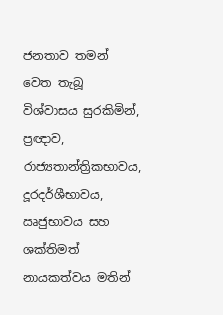ජනතාව තමන් වෙත තැබූ විශ්වාසය සුරකිමින්, ප්‍රඥාව, රාජ්‍යතාන්ත්‍රිකභාවය, දූරදර්ශීභාවය, ඍජුභාවය සහ ශක්තිමත් නායකත්වය මතින්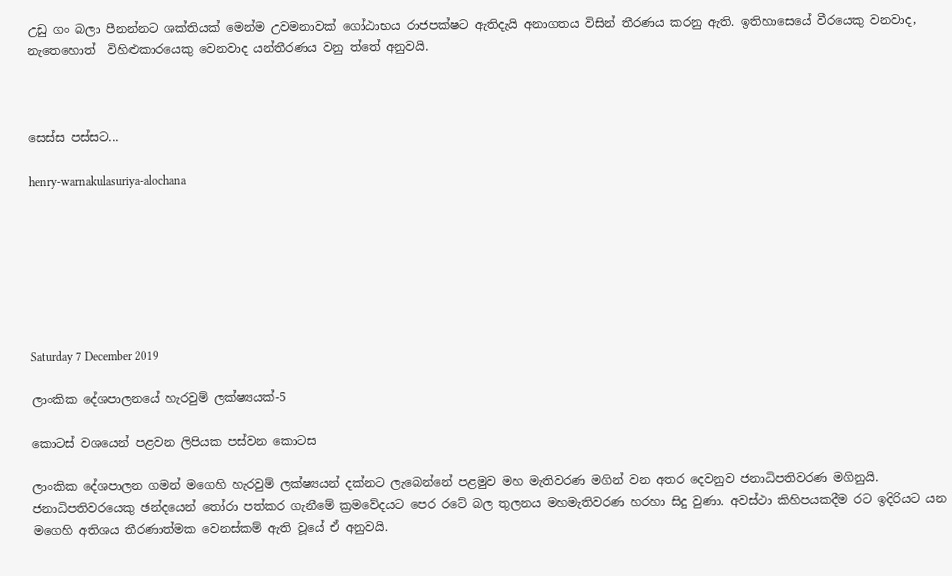උඩු ගං බලා පීනන්නට ශක්තියක් මෙන්ම උවමනාවක් ගෝඨාභය රාජපක්ෂට ඇතිදැයි අනාගතය විසින් තීරණය කරනු ඇති. ඉතිහාසෙයේ වීරයෙකු වනවාද, නැතෙහොත්  විහිළුකාරයෙකු වෙනවාද යන්තීරණය වනු ත්තේ අනුවයි.



සෙස්ස පස්සට...

henry-warnakulasuriya-alochana







Saturday 7 December 2019

ලාංකික දේශපාලනයේ හැරවුම් ලක්ෂ්‍යයක්-5

කොටස් වශයෙන් පළවන ලිපියක පස්වන කොටස

ලාංකික දේශපාලන ගමන් මගෙහි හැරවුම් ලක්ෂ්‍යයන් දක්නට ලැබෙන්නේ පළමුව මහ මැතිවරණ මගින් වන අතර දෙවනුව ජනාධිපතිවරණ මගිනුයි. ජනාධිපතිවරයෙකු ඡන්දයෙන් තෝරා පත්කර ගැනීමේ ක්‍රමවේදයට පෙර රටේ බල තුලනය මහමැතිවරණ හරහා සිදු වුණා. අවස්ථා කිහිපයකදීම රට ඉදිරියට යන මගෙහි අතිශය තීරණාත්මක වෙනස්කම් ඇති වූයේ ඒ අනුවයි.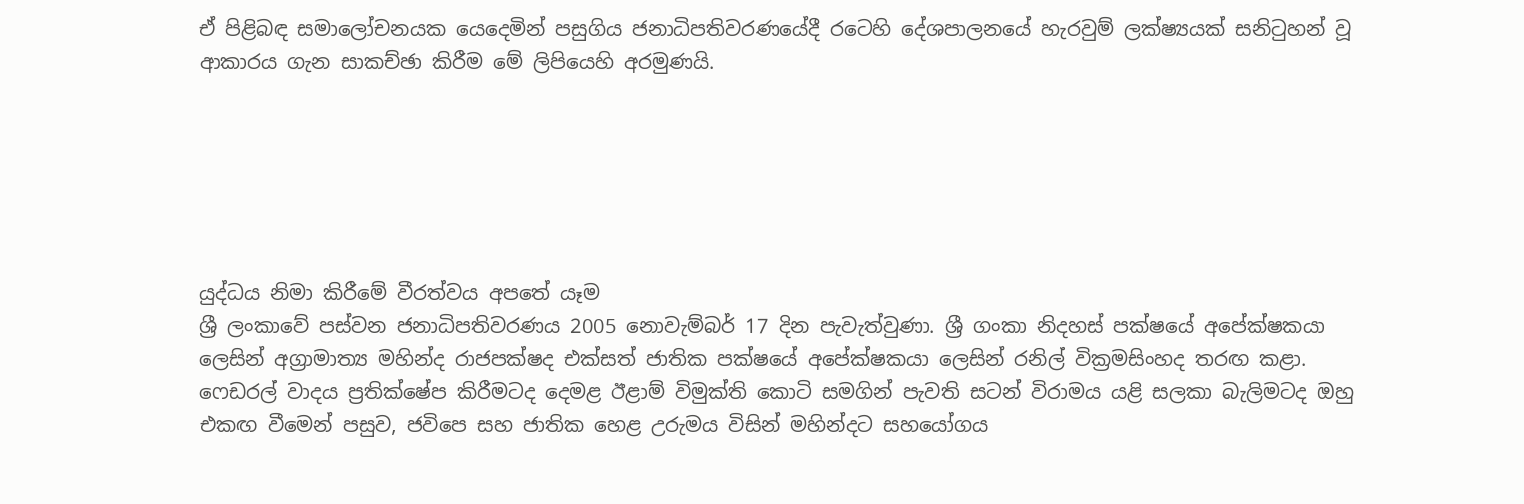ඒ පිළිබඳ සමාලෝචනයක යෙදෙමින් පසුගිය ජනාධිපතිවරණයේදී රටෙහි දේශපාලනයේ හැරවුම් ලක්ෂ්‍යයක් සනිටුහන් වූ ආකාරය ගැන සාකච්ඡා කිරීම මේ ලිපියෙහි අරමුණයි.






යුද්ධය නිමා කිරීමේ වීරත්වය අපතේ යෑම
ශ්‍රී ලංකාවේ පස්වන ජනාධිපතිවරණය 2005 නොවැම්බර් 17 දින පැවැත්වුණා. ශ්‍රී ගංකා නිදහස් පක්ෂයේ අපේක්ෂකයා ලෙසින් අග්‍රාමාත්‍ය මහින්ද රාජපක්ෂද එක්සත් ජාතික පක්ෂයේ අපේක්ෂකයා ලෙසින් රනිල් වික්‍රමසිංහද තරඟ කළා. ෆෙඩරල් වාදය ප්‍රතික්ෂේප කිරීමටද දෙමළ ඊළාම් විමුක්ති කොටි සමගින් පැවති සටන් විරාමය යළි සලකා බැලිමටද ඔහු එකඟ වීමෙන් පසුව, ජවිපෙ සහ ජාතික හෙළ උරුමය විසින් මහින්දට සහයෝගය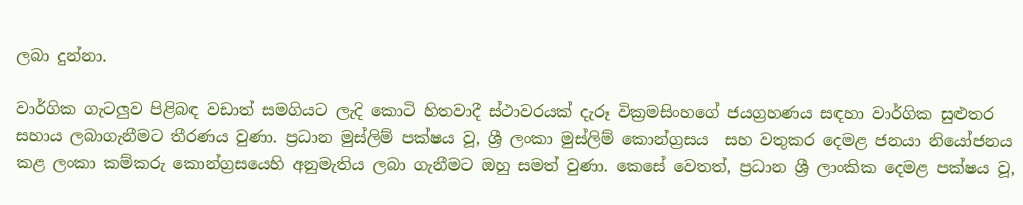ලබා දුන්නා.

වාර්ගික ගැටලුව පිළිබඳ වඩාත් සමගියට ලැදි කොටි හිතවාදී ස්ථාවරයක් දැරූ වික්‍රමසිංහගේ ජයග්‍රහණය සඳහා වාර්ගික සුළුතර සහාය ලබාගැනීමට තීරණය වුණා. ප්‍රධාන මුස්ලිම් පක්ෂය වූ, ශ්‍රී ලංකා මුස්ලිම් කොන්ග්‍රසය  සහ වතුකර දෙමළ ජනයා නියෝජනය කළ ලංකා කම්කරු කොන්ග්‍රසයෙහි අනුමැතිය ලබා ගැනීමට ඔහු සමත් වුණා. කෙසේ වෙතත්, ප්‍රධාන ශ්‍රී ලාංකික දෙමළ පක්ෂය වූ,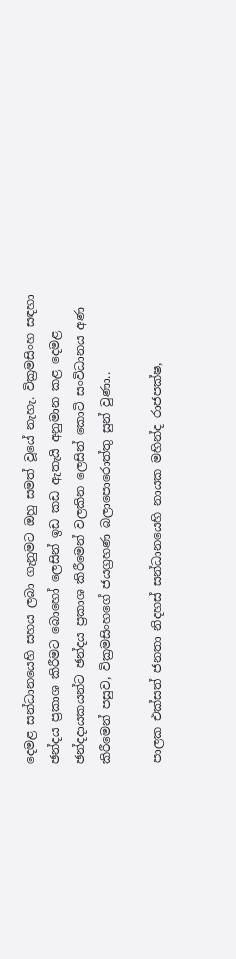දෙමළ සන්ධානයෙහි සහය ලබා ගැනුමට ඔහු සමත් වූයේ නැහැ. වික්‍රමසිංහ සඳහා ඡන්දය ප්‍රකාශ කිරීමට බොහෝ ලෙසින් ඉඩ කඩ ඇතැයි අනුමාන කළ දෙමළ ඡන්දදායකයන්ට ඡන්දය ප්‍රකාශ කිරීමෙන් වලකින ලෙසින් කොටි සංවිධානය අණ කිරීමෙන් පසුව, වික්‍රමසිංහගේ ජයග්‍රහණ බලාපොරොත්තු සුන් වුණා..

පාලක එක්සත් ජනතා නිදහස් සන්ධානයෙහි නායක මහින්ද රාජපක්ෂ,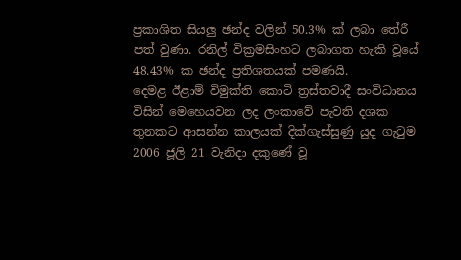ප්‍රකාශිත සියලු ඡන්ද වලින් 50.3% ක් ලබා තේරී පත් වුණා. රනිල් වික්‍රමසිංහට ලබාගත හැකි වූයේ 48.43% ක ඡන්ද ප්‍රතිශතයක් පමණයි.
දෙමළ ඊළාම් විමුක්ති කොටි ත්‍රස්තවාදී සංවිධානය විසින් මෙහෙයවන ලද ලංකාවේ පැවති දශක තුනකට ආසන්න කාලයක් දික්ගැස්සුණු යුද ගැටුම 2006 ජූලි 21 වැනිදා දකුණේ වූ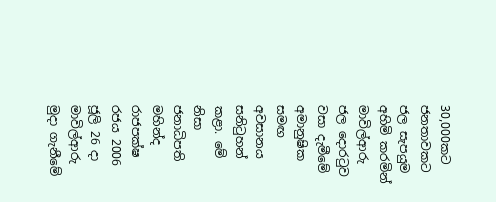30,000කට ජනතාවකට ජල සැපයුම අහිමි කරමින් මාවිල්ආරු ජල දොරටුව වසා දැමීමේ අමානුෂික සමඟ අවසානය සනිටුහන් කළා. මේ නිසා ජනාධිපති මහින්ද රාජපක්ෂ රජය 2006 ජූලි 26 දා මාවිල්ආරු මුදා ගැනීමේ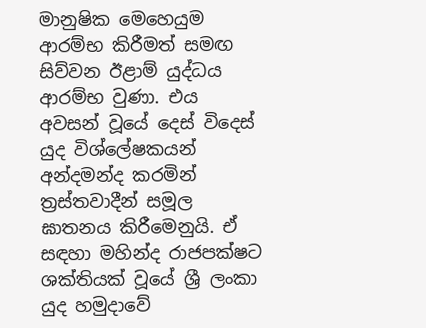මානුෂික මෙහෙයුම ආරම්භ කිරීමත් සමඟ සිව්වන ඊළාම් යුද්ධය ආරම්භ වුණා. එය අවසන් වූයේ දෙස් විදෙස් යුද විශ්ලේෂකයන් අන්දමන්ද කරමින් ත්‍රස්තවාදීන් සමූල ඝාතනය කිරීමෙනුයි. ඒ සඳහා මහින්ද රාජපක්ෂට ශක්තියක් වූයේ ශ්‍රී ලංකා යුද හමුදාවේ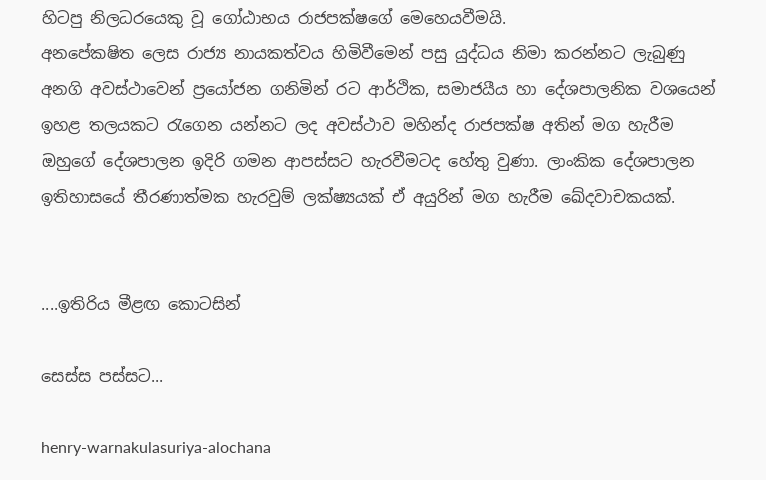හිටපු නිලධරයෙකු වූ ගෝඨාභය රාජපක්ෂගේ මෙහෙයවීමයි.
අනපේකෂිත ලෙස රාජ්‍ය නායකත්වය හිමිවීමෙන් පසු යුද්ධය නිමා කරන්නට ලැබුණු අනගි අවස්ථාවෙන් ප්‍රයෝජන ගනිමින් රට ආර්ථික, සමාජයීය හා දේශපාලනික වශයෙන් ඉහළ තලයකට රැගෙන යන්නට ලද අවස්ථාව මහින්ද රාජපක්ෂ අතින් මග හැරීම ඔහුගේ දේශපාලන ඉදිරි ගමන ආපස්සට හැරවීමටද හේතු වුණා. ලාංකික දේශපාලන ඉතිහාසයේ තීරණාත්මක හැරවුම් ලක්ෂ්‍යයක් ඒ අයුරින් මග හැරීම ඛේදවාචකයක්.


....ඉතිරිය මීළඟ කොටසින්

සෙස්ස පස්සට...

henry-warnakulasuriya-alochana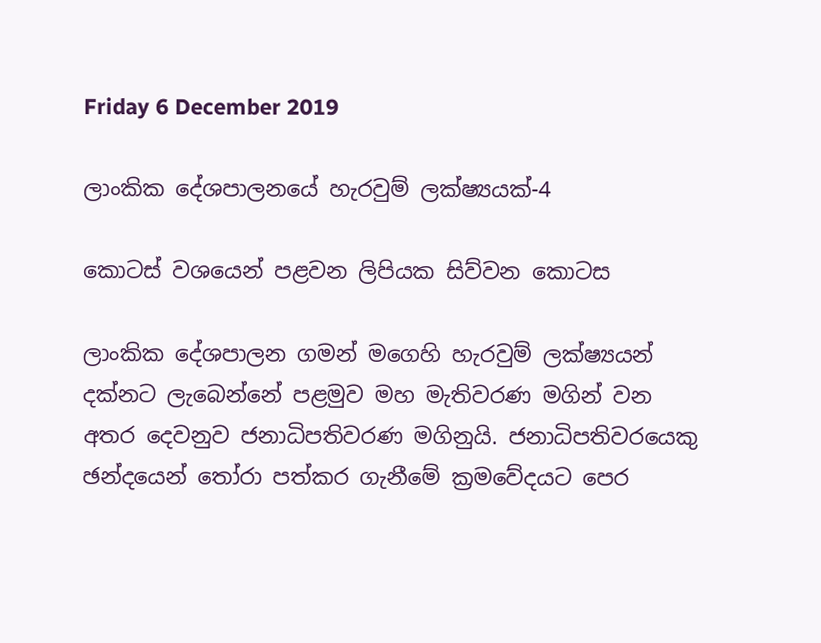Friday 6 December 2019

ලාංකික දේශපාලනයේ හැරවුම් ලක්ෂ්‍යයක්-4

කොටස් වශයෙන් පළවන ලිපියක සිව්වන කොටස

ලාංකික දේශපාලන ගමන් මගෙහි හැරවුම් ලක්ෂ්‍යයන් දක්නට ලැබෙන්නේ පළමුව මහ මැතිවරණ මගින් වන අතර දෙවනුව ජනාධිපතිවරණ මගිනුයි. ජනාධිපතිවරයෙකු ඡන්දයෙන් තෝරා පත්කර ගැනීමේ ක්‍රමවේදයට පෙර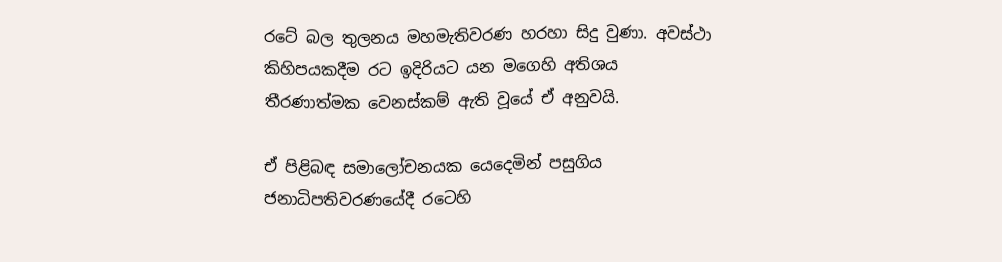රටේ බල තුලනය මහමැතිවරණ හරහා සිදු වුණා. අවස්ථා කිහිපයකදීම රට ඉදිරියට යන මගෙහි අතිශය තීරණාත්මක වෙනස්කම් ඇති වූයේ ඒ අනුවයි.

ඒ පිළිබඳ සමාලෝචනයක යෙදෙමින් පසුගිය ජනාධිපතිවරණයේදී රටෙහි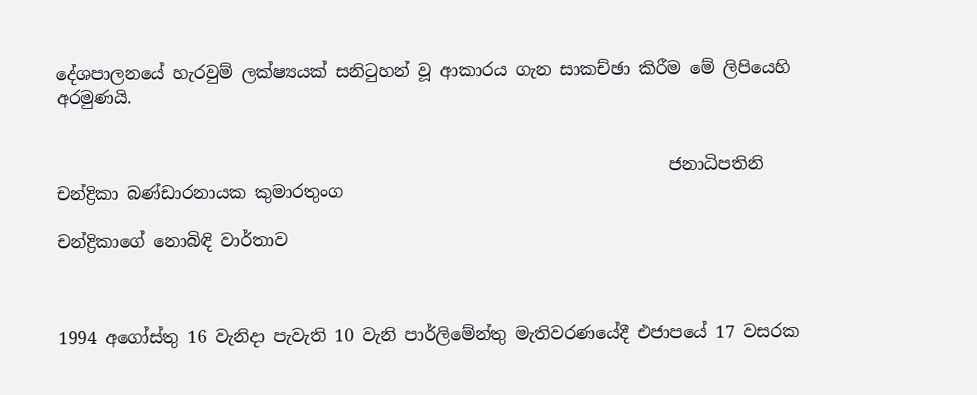දේශපාලනයේ හැරවුම් ලක්ෂ්‍යයක් සනිටුහන් වූ ආකාරය ගැන සාකච්ඡා කිරීම මේ ලිපියෙහි අරමුණයි.


                                                                        ජනාධිපතිනි චන්ද්‍රිකා බණ්ඩාරනායක කුමාරතුංග

චන්ද්‍රිකාගේ නොබිඳි වාර්තාව



1994 අගෝස්තු 16 වැනිදා පැවැති 10 වැනි පාර්ලිමේන්තු මැතිවරණයේදී එජාපයේ 17 වසරක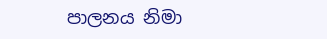පාලනය නිමා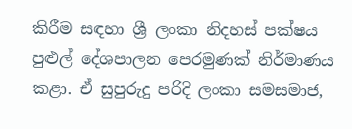කිරීම සඳහා ශ්‍රී ලංකා නිදහස් පක්ෂය පුළුල් දේශපාලන පෙරමුණක් නිර්මාණය කළා. ඒ සුපුරුදු පරිදි ලංකා සමසමාජ,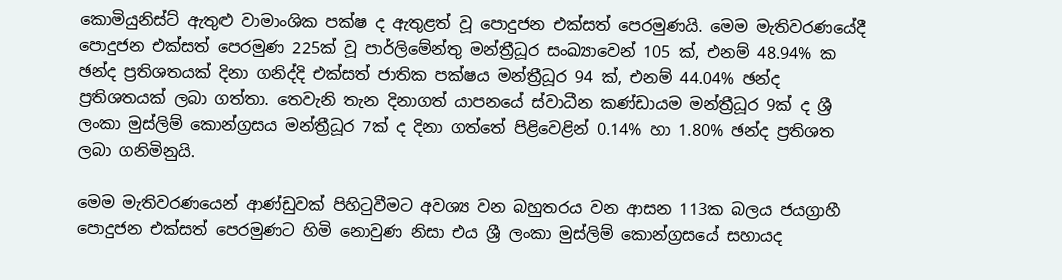කොමියුනිස්ට් ඇතුළු වාමාංශික පක්ෂ ද ඇතුළත් වූ පොදුජන එක්සත් පෙරමුණයි. මෙම මැතිවරණයේදී පොදුජන එක්සත් පෙරමුණ 225ක් වූ පාර්ලිමේන්තු මන්ත්‍රීධූර සංඛ්‍යාවෙන් 105 ක්, එනම් 48.94% ක ඡන්ද ප්‍රතිශතයක් දිනා ගනිද්දි එක්සත් ජාතික පක්ෂය මන්ත්‍රීධූර 94 ක්, එනම් 44.04% ඡන්ද ප්‍රතිශතයක් ලබා ගත්තා. තෙවැනි තැන දිනාගත් යාපනයේ ස්වාධීන කණ්ඩායම මන්ත්‍රීධූර 9ක් ද ශ්‍රී ලංකා මුස්ලිම් කොන්ග්‍රසය මන්ත්‍රීධූර 7ක් ද දිනා ගත්තේ පිළිවෙළින් 0.14% හා 1.80% ඡන්ද ප්‍රතිශත ලබා ගනිමිනුයි.

මෙම මැතිවරණයෙන් ආණ්ඩුවක් පිහිටුවීමට අවශ්‍ය වන බහුතරය වන ආසන 113ක බලය ජයග්‍රාහී පොදුජන එක්සත් පෙරමුණට හිමි නොවුණ නිසා එය ශ්‍රී ලංකා මුස්ලිම් කොන්ග්‍රසයේ සහායද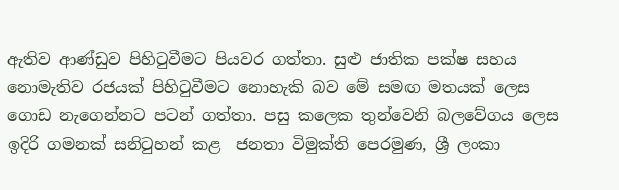ඇතිව ආණ්ඩුව පිහිටුවීමට පියවර ගත්තා. සුළු ජාතික පක්ෂ සහය නොමැතිව රජයක් පිහිටුවීමට නොහැකි බව මේ සමඟ මතයක් ලෙස ගොඩ නැගෙන්නට පටන් ගත්තා. පසු කලෙක තුන්වෙනි බලවේගය ලෙස ඉදිරි ගමනක් සනිටුහන් කළ  ජනතා විමුක්ති පෙරමුණ, ශ්‍රී ලංකා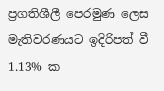ප්‍රගතිශීලී පෙරමුණ ලෙස මැතිවරණයට ඉදිරිපත් වී 1.13% ක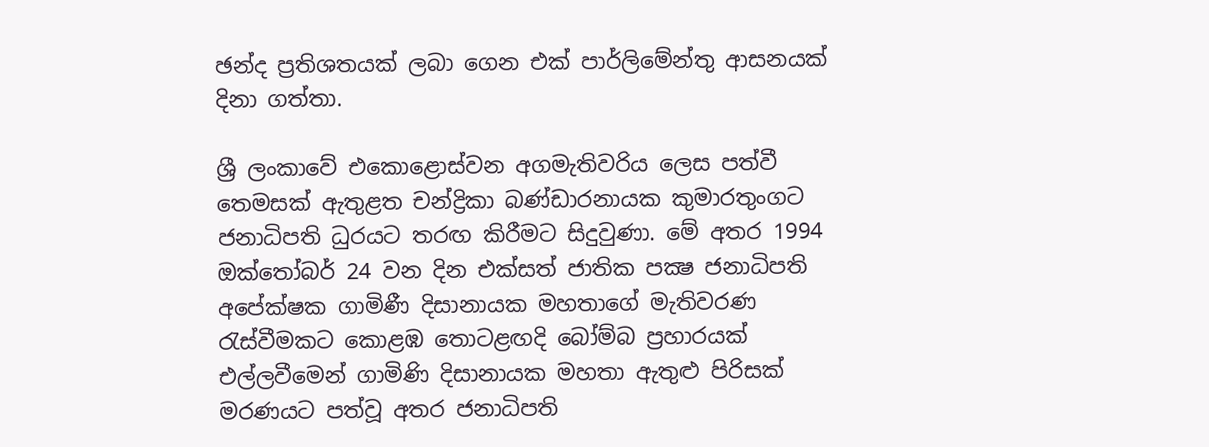ඡන්ද ප්‍රතිශතයක් ලබා ගෙන එක් පාර්ලිමේන්තු ආසනයක් දිනා ගත්තා.

ශ්‍රී ලංකාවේ එකොළොස්‌වන අගමැතිවරිය ලෙස පත්වී තෙමසක්‌ ඇතුළත චන්ද්‍රිකා බණ්‌ඩාරනායක කුමාරතුංගට ජනාධිපති ධුරයට තරඟ කිරීමට සිදුවුණා. මේ අතර 1994 ඔක්‌තෝබර් 24 වන දින එක්‌සත් ජාතික පක්‍ෂ ජනාධිපති අපේක්‌ෂක ගාමිණී දිසානායක මහතාගේ මැතිවරණ රැස්‌වීමකට කොළඹ තොටළඟදි බෝම්බ ප්‍රහාරයක්‌ එල්ලවීමෙන් ගාමිණි දිසානායක මහතා ඇතුළු පිරිසක්‌ මරණයට පත්වූ අතර ජනාධිපති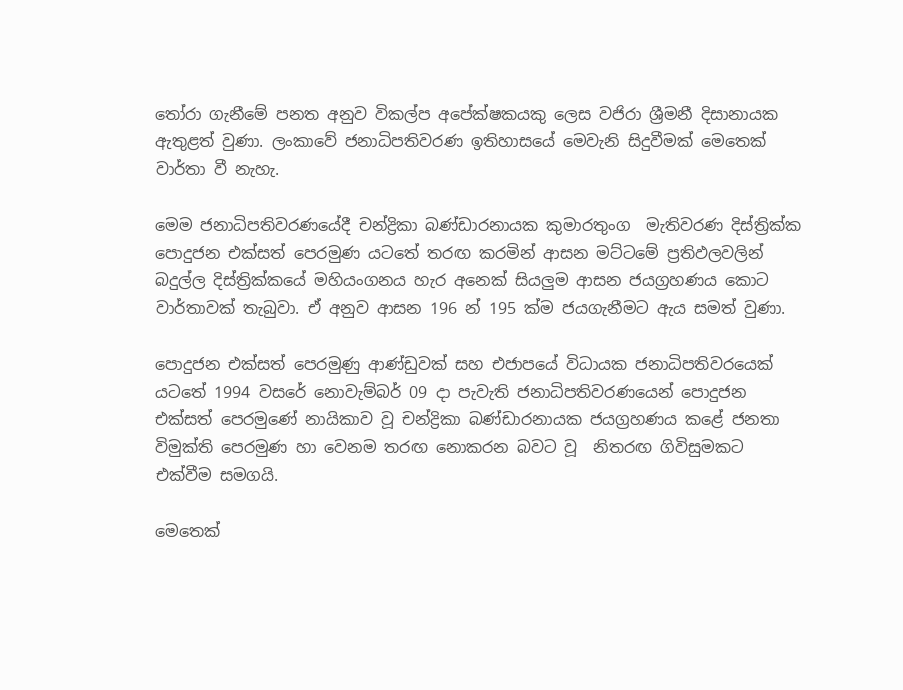තෝරා ගැනීමේ පනත අනුව විකල්ප අපේක්‌ෂකයකු ලෙස වජිරා ශ්‍රීමනී දිසානායක ඇතුළත් වුණා. ලංකාවේ ජනාධිපතිවරණ ඉතිහාසයේ මෙවැනි සිදුවීමක්‌ මෙතෙක්‌ වාර්තා වී නැහැ.

මෙම ජනාධිපතිවරණයේදී චන්ද්‍රිකා බණ්‌ඩාරනායක කුමාරතුංග  මැතිවරණ දිස්‌ත්‍රික්‌ක පොදුජන එක්සත් පෙරමුණ යට‌තේ තරඟ කරමින් ආසන මට්‌ටමේ ප්‍රතිඵලවලින් බදුල්ල දිස්‌ත්‍රික්‌කයේ මහියංගනය හැර අනෙක්‌ සියලුම ආසන ජයග්‍රහණය කොට වාර්තාවක්‌ තැබුවා. ඒ අනුව ආසන 196 න් 195 ක්‌ම ජයගැනීමට ඇය සමත් වුණා.

පොදුජන එක්සත් පෙරමුණු ආණ්ඩුවක් සහ එජාපයේ විධායක ජනාධිපතිවරයෙක් යටතේ 1994 වසරේ නොවැම්බර් 09 දා පැවැති ජනාධිපතිවරණයෙන් පොදුජන එක්සත් පෙරමුණේ නායිකාව වූ චන්ද්‍රිකා බණ්ඩාරනායක ජයග්‍රහණය කළේ ජනතා විමුක්ති පෙරමුණ හා වෙනම තරඟ නොකරන බවට වූ  නිතරඟ ගිවිසුමකට එක්වීම සමගයි.

මෙතෙක්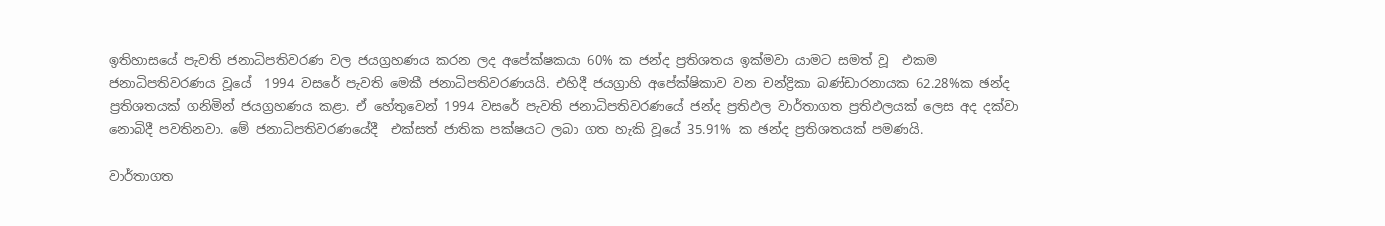ඉතිහාසයේ පැවති ජනාධිපතිවරණ වල ජයග්‍රහණය කරන ලද අපේක්ෂකයා 60% ක ජන්ද ප්‍රතිශතය ඉක්මවා යාමට සමත් වූ  එකම ජනාධිපතිවරණය වූයේ  1994 වසරේ පැවති මෙකී ජනාධිපතිවරණයයි. එහිදී ජයග්‍රාහි අපේක්ෂිකාව වන චන්ද්‍රිකා බණ්ඩාරනායක 62.28%ක ඡන්ද ප්‍රතිශතයක් ගනිමින් ජයග්‍රහණය කළා. ඒ හේතුවෙන් 1994 වසරේ පැවති ජනාධිපතිවරණයේ ජන්ද ප්‍රතිඵල වාර්තාගත ප්‍රතිඵලයක් ලෙස අද දක්වා නොබිදී පවතිනවා. මේ ජනාධිපතිවරණයේදී  එක්සත් ජාතික පක්ෂයට ලබා ගත හැකි වූයේ 35.91% ක ඡන්ද ප්‍රතිශතයක් පමණයි.

වාර්තාගත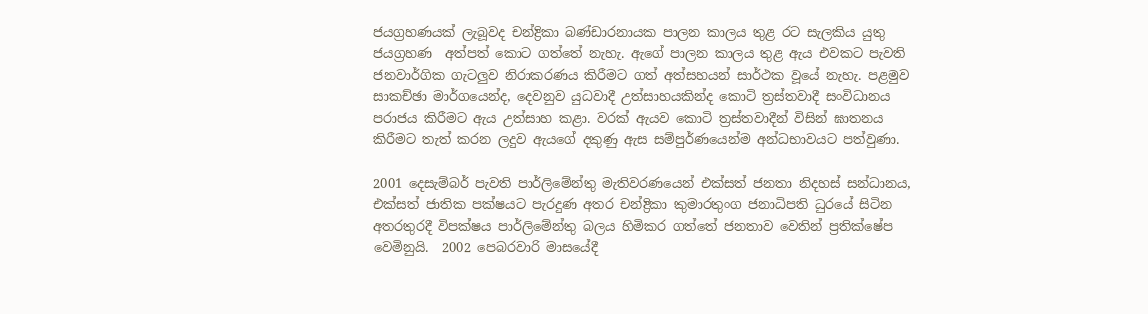ජයග්‍රහණයක් ලැබූවද චන්ද්‍රිකා බණ්ඩාරනායක පාලන කාලය තුළ රට සැලකිය යුතු ජයග්‍රහණ  අත්පත් කොට ගත්තේ නැහැ. ඇගේ පාලන කාලය තුළ ඇය එවකට පැවති ජනවාර්ගික ගැටලුව නිරාකරණය කිරීමට ගත් අත්සහයන් සාර්ථක වූයේ නැහැ. පළමුව සාකච්ඡා මාර්ගයෙන්ද, දෙවනුව යුධවාදී උත්සාහයකින්ද කොටි ත්‍රස්තවාදී සංවිධානය පරාජය කිරීමට ඇය උත්සාහ කළා. වරක් ඇයව කොටි ත්‍රස්තවාදීන් විසින් ඝාතනය කිරීමට තැත් කරන ලදුව ඇයගේ දකුණු ඇස සම්පුර්ණයෙන්ම අන්ධභාවයට පත්වුණා.

2001 දෙසැම්බර් පැවති පාර්ලිමේන්තු මැතිවරණයෙන් එක්සත් ජනතා නිදහස් සන්ධානය, එක්සත් ජාතික පක්ෂයට පැරදුණ අතර චන්ද්‍රිකා කුමාරතුංග ජනාධිපති ධුරයේ සිටින අතරතුරදී විපක්ෂය පාර්ලිමේන්තු බලය හිමිකර ගත්තේ ජනතාව වෙතින් ප්‍රතික්ෂේප වෙමිනුයි.  2002 පෙබරවාරි මාසයේදී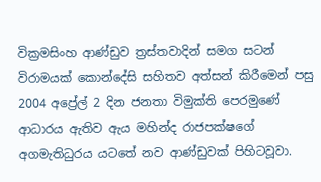වික්‍රමසිංහ ආණ්ඩුව ත්‍රස්තවාදින් සමග සටන් විරාමයක් කොන්දේසි සහිතව අත්සන් කිරීමෙන් පසු 2004 අ‍ප්‍රේල් 2 දින ජනතා විමුක්ති පෙරමුණේ ආධාරය ඇතිව ඇය මහින්ද රාජපක්ෂගේ අගමැතිධුරය යටතේ නව ආණ්ඩුවක් පිහිටවූවා.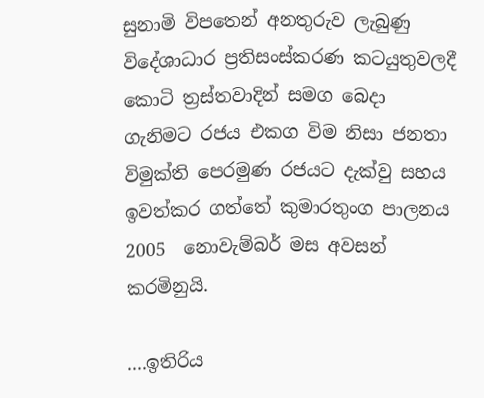සුනාමි විපතෙන් අනතුරුව ලැබුණු විදේශාධාර ප්‍රතිසංස්කරණ කටයුතුවලදී කොටි ත්‍රස්තවාදින් සමග බෙදා ගැනිමට රජය එකග විම නිසා ජනතා විමුක්ති පෙරමුණ රජයට දැක්වු සහය ඉවත්කර ගත්තේ කුමාරතුංග පාලනය 2005  නොවැම්බර් මස අවසන් කරමිනුයි.

....ඉතිරිය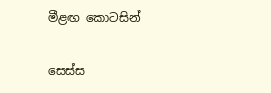මීළඟ කොටසින්

සෙස්ස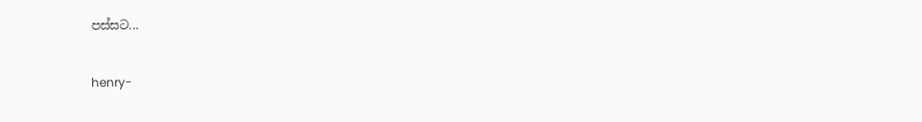පස්සට...

henry-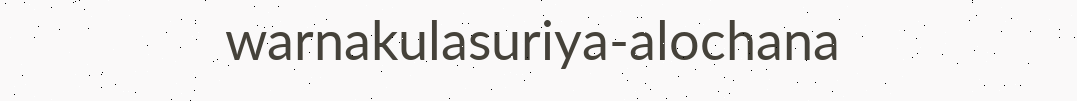warnakulasuriya-alochana